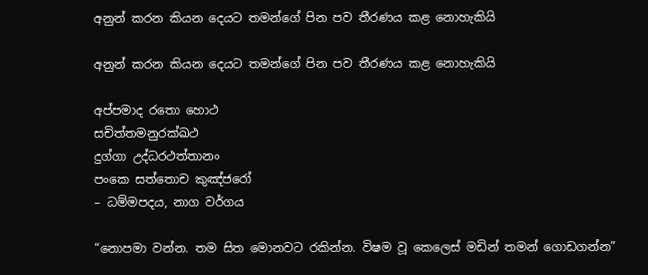අනුන් කරන කියන දෙයට තමන්ගේ පින පව තීරණය කළ නොහැකියි

අනුන් කරන කියන දෙයට තමන්ගේ පින පව තීරණය කළ නොහැකියි

අප්පමාද රතො හොථ
සචිත්තමනුරක්ඛථ
දුග්ගා උද්ධරථත්තානං
පංකෙ සත්තොච කුඤ්ජරෝ
– ධම්මපදය, නාග වර්ගය

“නොපමා වන්න. තම සිත මොනවට රකින්න. විෂම වූ කෙලෙස් මඩින් තමන් ගොඩගන්න”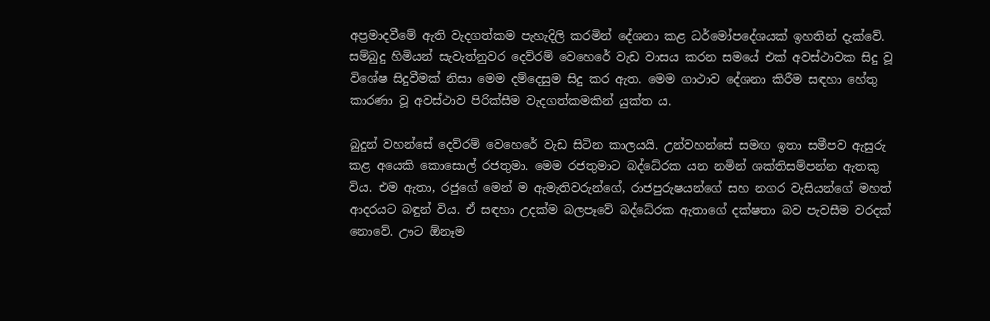අප්‍රමාදවීමේ ඇති වැදගත්කම පැහැදිලි කරමින් දේශනා කළ ධර්මෝපදේශයක් ඉහතින් දැක්වේ. සම්බුදු හිමියන් සැවැත්නුවර දෙව්රම් වෙහෙරේ වැඩ වාසය කරන සමයේ එක් අවස්ථාවක සිදු වූ විශේෂ සිදුවීමක් නිසා මෙම දම්දෙසුම සිදු කර ඇත. මෙම ගාථාව දේශනා කිරීම සඳහා හේතු කාරණා වූ අවස්ථාව පිරික්සීම වැදගත්කමකින් යුක්ත ය.

බුදුන් වහන්සේ දෙව්රම් වෙහෙරේ වැඩ සිටින කාලයයි. උන්වහන්සේ සමඟ ඉතා සමීපව ඇසුරු කළ අයෙකි කොසොල් රජතුමා. මෙම රජතුමාට බද්ධේරක යන නමින් ශක්තිසම්පන්න ඇතකු විය. එම ඇතා, රජුගේ මෙන් ම ඇමැතිවරුන්ගේ, රාජපුරුෂයන්ගේ සහ නගර වැසියන්ගේ මහත් ආදරයට බඳුන් විය. ඒ සඳහා උදක්ම බලපෑවේ බද්ධේරක ඇතාගේ දක්ෂතා බව පැවසීම වරදක් නොවේ. ඌට ඕනෑම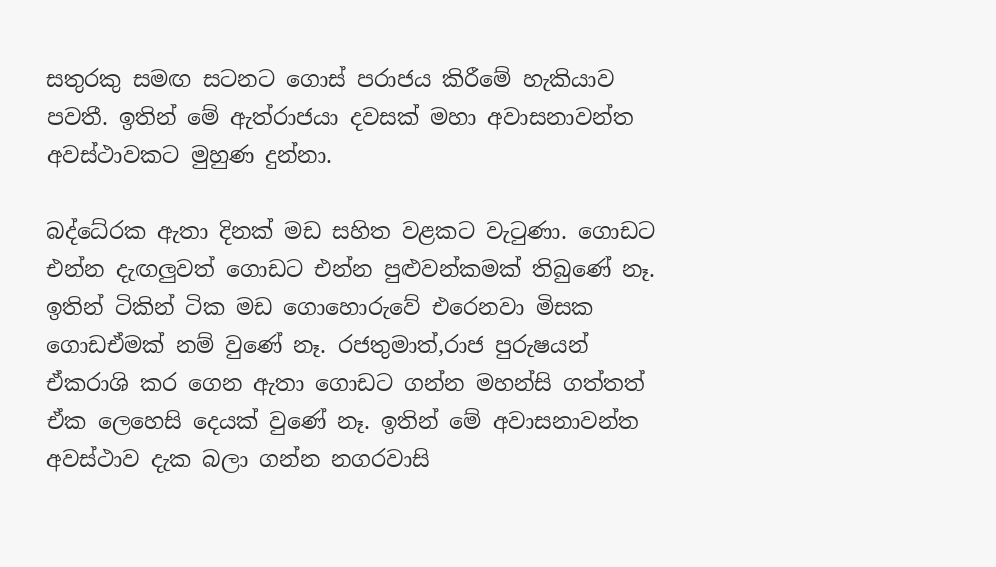සතුරකු සමඟ සටනට ගොස් පරාජය කිරීමේ හැකියාව පවතී. ඉතින් මේ ඇත්රාජයා දවසක් මහා අවාසනාවන්ත අවස්ථාවකට මුහුණ දුන්නා.

බද්ධේරක ඇතා දිනක් මඩ සහිත වළකට වැටුණා. ගොඩට එන්න දැඟලුවත් ගොඩට එන්න පුළුවන්කමක් තිබුණේ නෑ. ඉතින් ටිකින් ටික මඩ ගොහොරුවේ එරෙනවා මිසක ගොඩඒමක් නම් වුණේ නෑ. රජතුමාත්,රාජ පුරුෂයන් ඒකරාශි කර ගෙන ඇතා ගොඩට ගන්න මහන්සි ගත්තත් ඒක ලෙහෙසි දෙයක් වුණේ නෑ. ඉතින් මේ අවාසනාවන්ත අවස්ථාව දැක බලා ගන්න නගරවාසි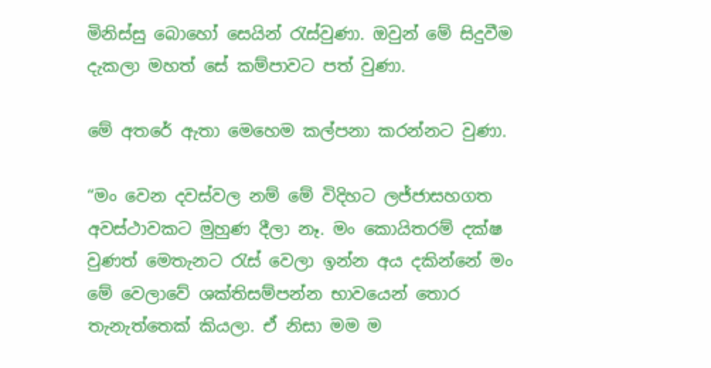මිනිස්සු බොහෝ සෙයින් රැස්වුණා. ඔවුන් මේ සිදුවීම දැකලා මහත් සේ කම්පාවට පත් වුණා.

මේ අතරේ ඇතා මෙහෙම කල්පනා කරන්නට වුණා.

“මං වෙන දවස්වල නම් මේ විදිහට ලජ්ජාසහගත අවස්ථාවකට මුහුණ දීලා නෑ. මං කොයිතරම් දක්ෂ වුණත් මෙතැනට රැස් වෙලා ඉන්න අය දකින්නේ මං මේ වෙලාවේ ශක්තිසම්පන්න භාවයෙන් තොර තැනැත්තෙක් කියලා. ඒ නිසා මම ම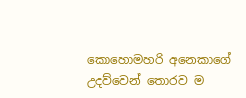කොහොමහරි අනෙකාගේ උදව්වෙන් තොරව ම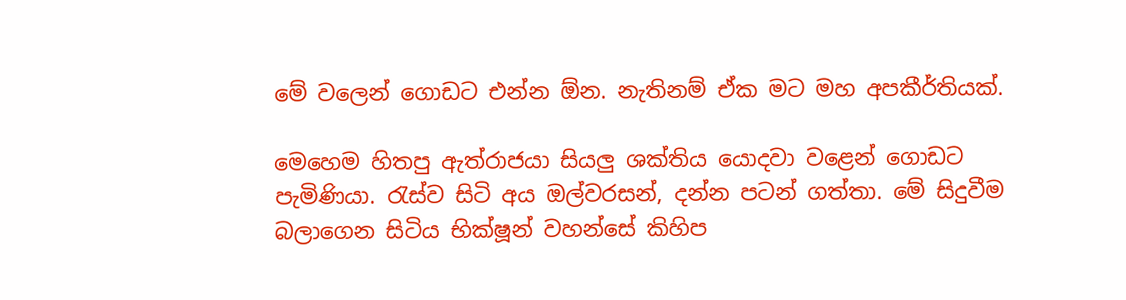මේ වලෙන් ගොඩට එන්න ඕන. නැතිනම් ඒක මට මහ අපකීර්තියක්.

මෙහෙම හිතපු ඇත්රාජයා සියලු ශක්තිය යොදවා වළෙන් ගොඩට පැමිණියා. රැස්ව සිටි අය ඔල්වරසන්, දන්න පටන් ගත්තා. මේ සිදුවීම බලාගෙන සිටිය භික්ෂූන් වහන්සේ කිහිප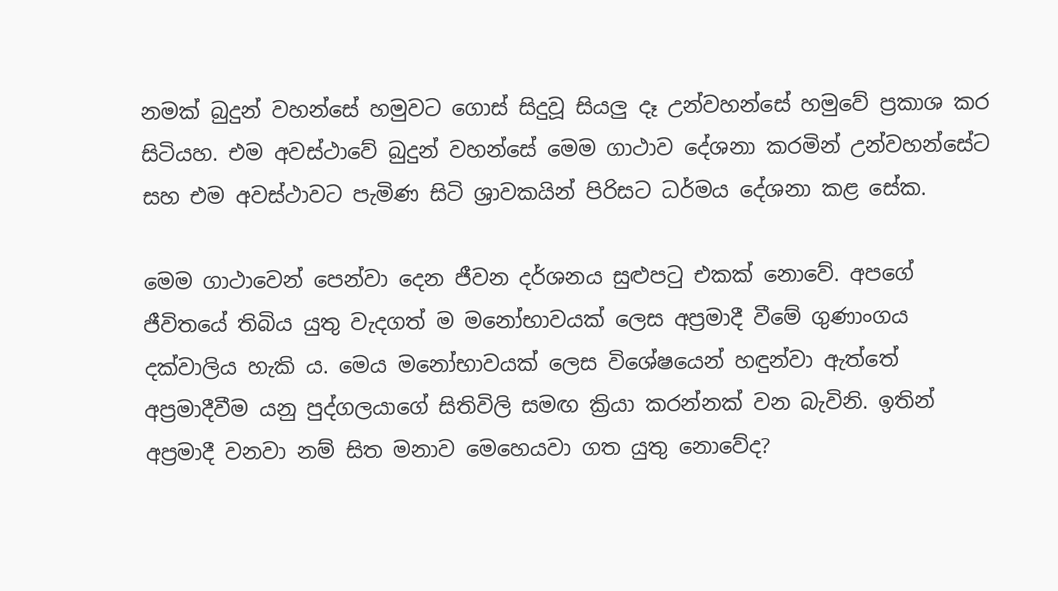නමක් බුදුන් වහන්සේ හමුවට ගොස් සිදුවූ සියලු දෑ උන්වහන්සේ හමුවේ ප්‍රකාශ කර සිටියහ. එම අවස්ථාවේ බුදුන් වහන්සේ මෙම ගාථාව දේශනා කරමින් උන්වහන්සේට සහ එම අවස්ථාවට පැමිණ සිටි ශ්‍රාවකයින් පිරිසට ධර්මය දේශනා කළ සේක.

මෙම ගාථාවෙන් පෙන්වා දෙන ජීවන දර්ශනය සුළුපටු එකක් නොවේ. අපගේ ජීවිතයේ තිබිය යුතු වැදගත් ම මනෝභාවයක් ලෙස අප්‍රමාදී වීමේ ගුණාංගය දක්වාලිය හැකි ය. මෙය මනෝභාවයක් ලෙස විශේෂයෙන් හඳුන්වා ඇත්තේ අප්‍රමාදීවීම යනු පුද්ගලයාගේ සිතිවිලි සමඟ ක්‍රියා කරන්නක් වන බැවිනි. ඉතින් අප්‍රමාදී වනවා නම් සිත මනාව මෙහෙයවා ගත යුතු නොවේද?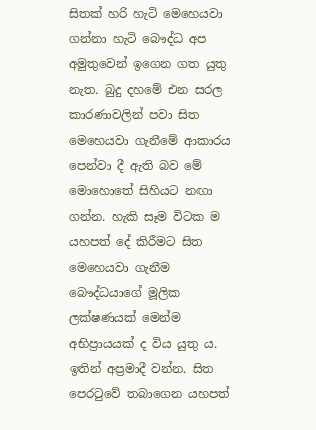සිතක් හරි හැටි මෙහෙයවා ගන්නා හැටි බෞද්ධ අප අමුතුවෙන් ඉගෙන ගත යුතු නැත. බුදු දහමේ එන සරල කාරණාවලින් පවා සිත මෙහෙයවා ගැනීමේ ආකාරය පෙන්වා දී ඇති බව මේ මොහොතේ සිහියට නඟා ගන්න. හැකි සෑම විටක ම යහපත් දේ කිරීමට සිත මෙහෙයවා ගැනීම බෞද්ධයාගේ මූලික ලක්ෂණයක් මෙන්ම අභිප්‍රායයක් ද විය යුතු ය. ඉතින් අප්‍රමාදී වන්න. සිත පෙරටුවේ තබාගෙන යහපත්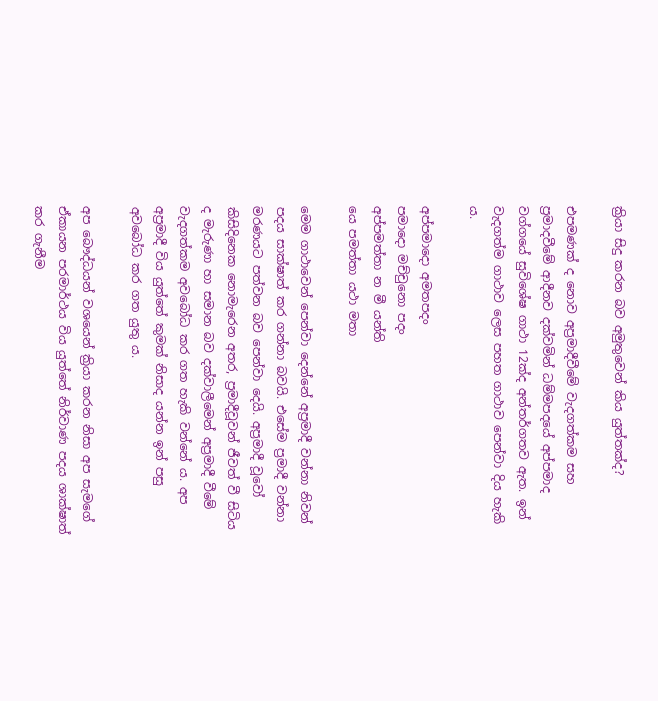ක්‍රියා සිදු කරන බව අමුතුවෙන් කිය යුත්තක්ද?

එපමණක් ද නොව අප්‍රමාදීවීමේ වැදගත්කම සහ ප්‍රමාදවීමේ ආදීනව දක්වමින් ධම්මපදයේ අප්පමාද වග්ගයේ සුවිශේෂ ගාථා 12ක්ද අන්තර්ගතව ඇත. ඉන් වැදගත්ම ගාථාව ලෙස පහත ගාථාව පෙන්වා දිය හැකි ය.

අප්පමාදො අමතපදං
පමාදො මච්චුනො පදං
අප්පමත්තා න මී යන්ති
යෙ පමත්තා යථා මතා

මෙම ගාථාවෙන් පෙන්වා දෙන්නේ අප්‍රමාදී වන්නා නිවන් පදය සාක්ෂාත් කර ගන්නා බවයි. එසේම ප්‍රමාදී වන්නා මරණයට පත්වන බව පෙන්වා දෙයි. අප්‍රමාදී වූවෝ කිසිදිනෙක නොමැරෙන අතර, ප්‍රමාදීවූවන් ජීවත් වී සිටිය ද මැරුණා හා සමාන බව දක්වාලීමෙන් අප්‍රමාදී වීමේ වැදගත්කම අවබෝධ කර ගත හැකි වන්නේ ය. අප අප්‍රමාදී විය යුත්තේ කුමක් නිසාද යන්න ඉන් පසු අවබෝධ කර ගත යුතු ය.

අප බෞද්ධයන් වශයෙන් ක්‍රියා කරන නිසා අප සැමගේ ඒකායන පරමාර්ථය විය යුත්තේ නිර්වාණ පදය ශාක්ෂාත් කර ගැනීම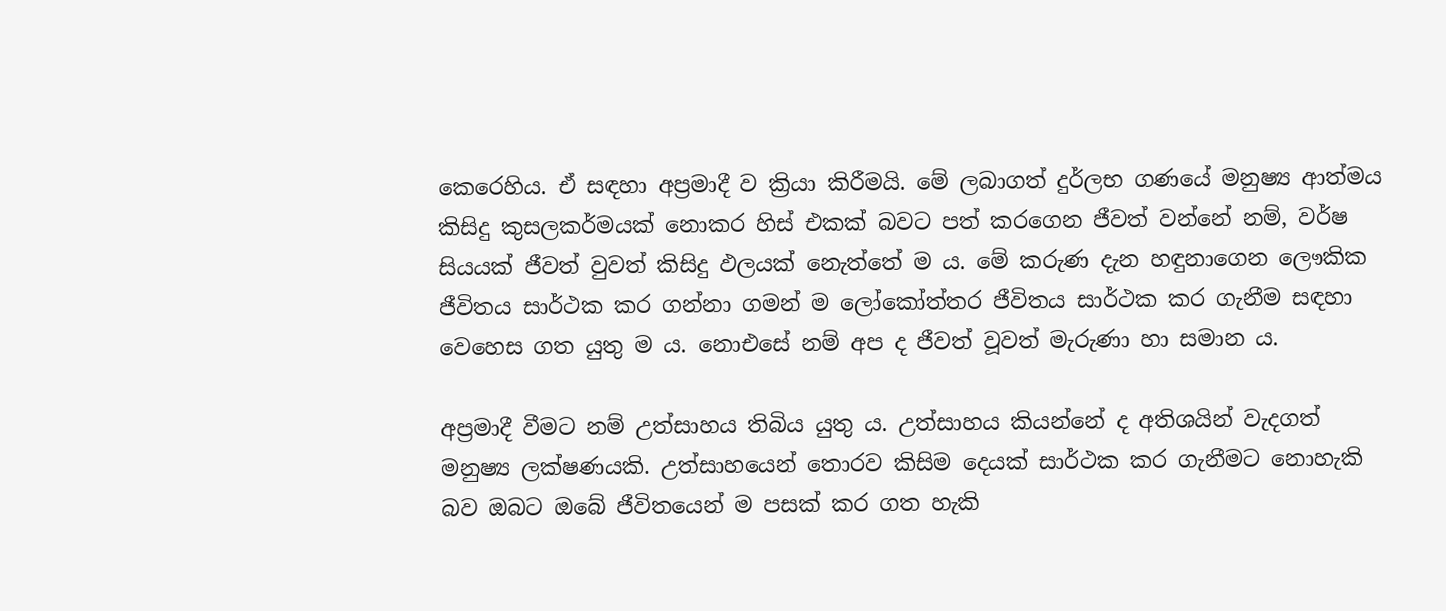කෙරෙහිය. ඒ සඳහා අප්‍රමාදී ව ක්‍රියා කිරීමයි. මේ ලබාගත් දුර්ලභ ගණයේ මනුෂ්‍ය ආත්මය කිසිදු කුසලකර්මයක් නොකර හිස් එකක් බවට පත් කරගෙන ජීවත් වන්නේ නම්, වර්ෂ සියයක් ජීවත් වුවත් කිසිදු ඵලයක් නෙැත්තේ ම ය. මේ කරුණ දැන හඳුනාගෙන ලෞකික ජීවිතය සාර්ථක කර ගන්නා ගමන් ම ලෝකෝත්තර ජීවිතය සාර්ථක කර ගැනීම සඳහා වෙහෙස ගත යුතු ම ය. නොඑසේ නම් අප ද ජීවත් වූවත් මැරුණා හා සමාන ය.

අප්‍රමාදී වීමට නම් උත්සාහය තිබිය යුතු ය. උත්සාහය කියන්නේ ද අතිශයින් වැදගත් මනුෂ්‍ය ලක්ෂණයකි. උත්සාහයෙන් තොරව කිසිම දෙයක් සාර්ථක කර ගැනීමට නොහැකි බව ඔබට ඔබේ ජීවිතයෙන් ම පසක් කර ගත හැකි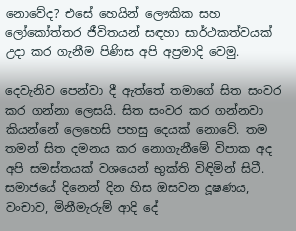නොවේද? එසේ හෙයින් ලෞකික සහ ලෝකෝත්තර ජීවිතයන් සඳහා සාර්ථකත්වයක් උදා කර ගැනීම පිණිස අපි අප්‍රමාදි වෙමු.

දෙවැනිව පෙන්වා දී ඇත්තේ තමාගේ සිත සංවර කර ගන්නා ලෙසයි. සිත සංවර කර ගන්නවා කියන්නේ ලෙහෙසි පහසු දෙයක් නොවේ. තම තමන් සිත දමනය කර නොගැනීමේ විපාක අද අපි සමස්තයක් වශයෙන් භුක්ති විඳිමින් සිටී. සමාජයේ දිනෙන් දින හිස ඔසවන දූෂණය, වංචාව, මිනීමැරුම් ආදි දේ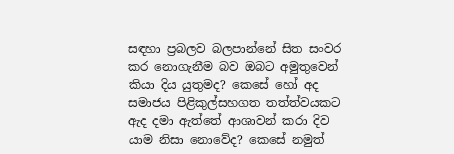සඳහා ප්‍රබලව බලපාන්නේ සිත සංවර කර නොගැනීම බව ඔබට අමුතුවෙන් කියා දිය යුතුමද? කෙසේ හෝ අද සමාජය පිළිකුල්සහගත තත්ත්වයකට ඇද දමා ඇත්තේ ආශාවන් කරා දිව යාම නිසා නොවේද? කෙසේ නමුත්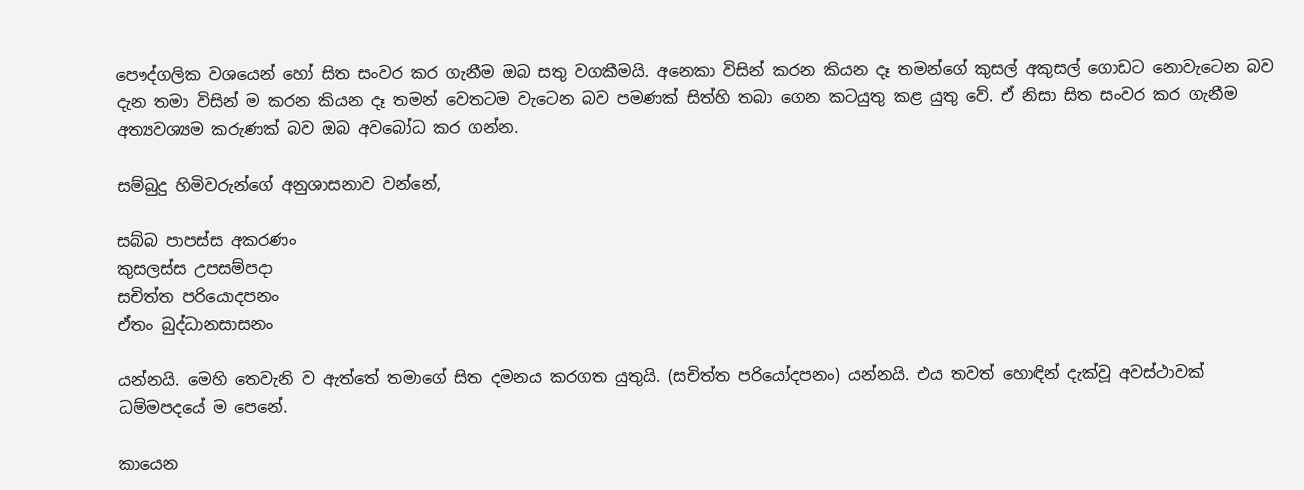පෞද්ගලික වශයෙන් හෝ සිත සංවර කර ගැනීම ඔබ සතු වගකීමයි. අනෙකා විසින් කරන කියන දෑ තමන්ගේ කුසල් අකුසල් ගොඩට නොවැටෙන බව දැන තමා විසින් ම කරන කියන දෑ තමන් වෙතටම වැටෙන බව පමණක් සිත්හි තබා ගෙන කටයුතු කළ යුතු වේ. ඒ නිසා සිත සංවර කර ගැනීම අත්‍යවශ්‍යම කරුණක් බව ඔබ අවබෝධ කර ගන්න.

සම්බුදු හිමිවරුන්ගේ අනුශාසනාව වන්නේ,

සබ්බ පාපස්ස අකරණං
කුසලස්ස උපසම්පදා
සචිත්ත පරියොදපනං
ඒතං බුද්ධානසාසනං

යන්නයි. මෙහි තෙවැනි ව ඇත්තේ තමාගේ සිත දමනය කරගත යුතුයි. (සචිත්ත පරියෝදපනං) යන්නයි. එය තවත් හොඳින් දැක්වූ අවස්ථාවක් ධම්මපදයේ ම පෙනේ.

කායෙන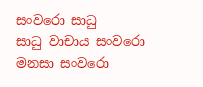සංවරො සාධු
සාධු වාචාය සංවරො
මනසා සංවරො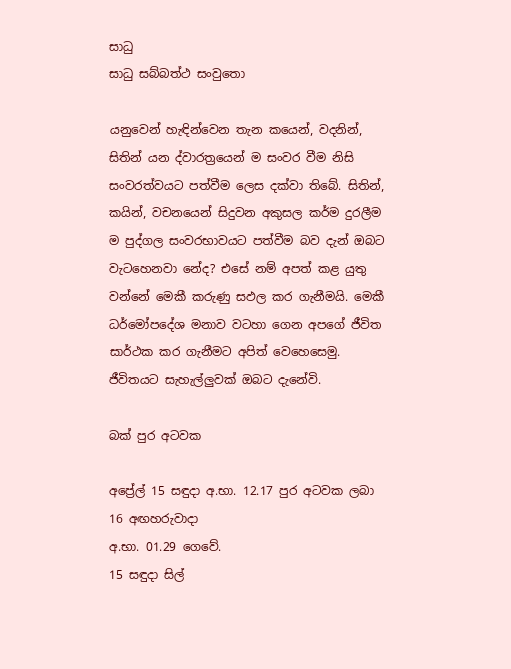සාධු
සාධු සබ්බත්ථ සංවුතො

යනුවෙන් හැඳින්වෙන තැන කයෙන්, වදනින්, සිතින් යන ද්වාරත්‍රයෙන් ම සංවර වීම නිසි සංවරත්වයට පත්වීම ලෙස දක්වා තිබේ. සිතින්, කයින්, වචනයෙන් සිදුවන අකුසල කර්ම දුරලීම ම පුද්ගල සංවරභාවයට පත්වීම බව දැන් ඔබට වැටහෙනවා නේද? එසේ නම් අපත් කළ යුතු වන්නේ මෙකී කරුණු සඵල කර ගැනීමයි. මෙකී ධර්මෝපදේශ මනාව වටහා ගෙන අපගේ ජීවිත සාර්ථක කර ගැනීමට අපිත් වෙහෙසෙමු. ජීවිතයට සැහැල්ලුවක් ඔබට දැනේවි.

බක් පුර අටවක

අප්‍රේල් 15 සඳුදා අ.භා. 12.17 පුර අටවක ලබා 16 අඟහරුවාදා
අ.භා. 01.29 ගෙවේ.
15 සඳුදා සිල්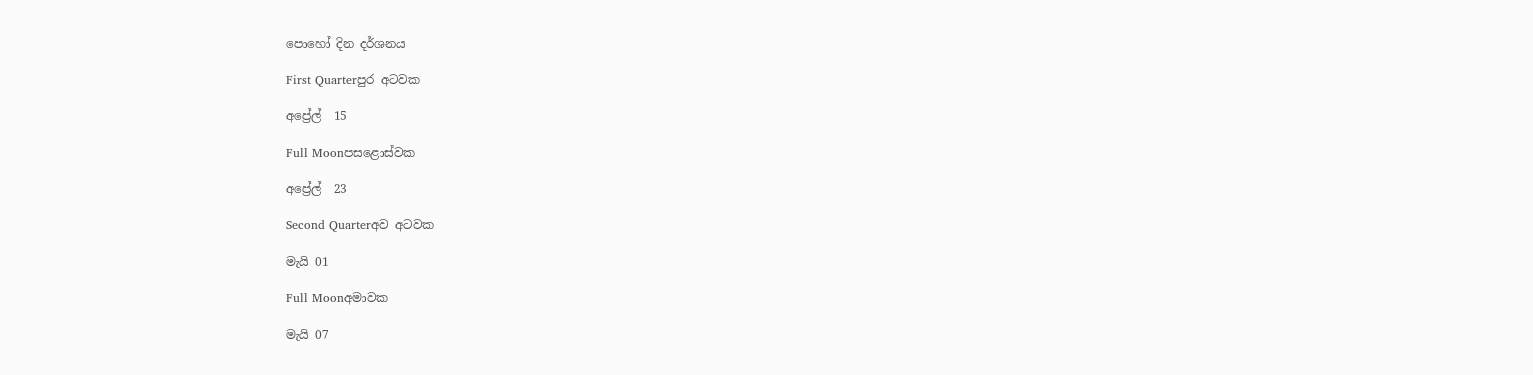පොහෝ දින දර්ශනය

First Quarterපුර අටවක

අප්‍රේල්  15

Full Moonපසළොස්වක

අප්‍රේල්  23

Second Quarterඅව අටවක

මැයි 01

Full Moonඅමාවක

මැයි 07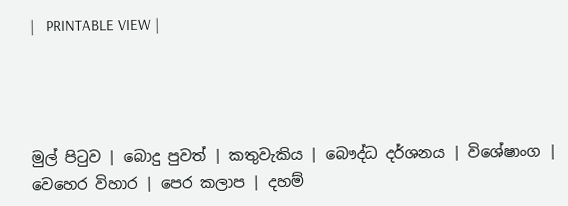|   PRINTABLE VIEW |




මුල් පිටුව | බොදු පුවත් | කතුවැකිය | බෞද්ධ දර්ශනය | විශේෂාංග | වෙහෙර විහාර | පෙර කලාප | දහම්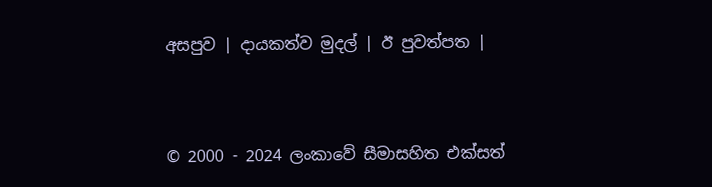අසපුව | දායකත්ව මුදල් | ඊ පුවත්පත |



© 2000 - 2024 ලංකාවේ සීමාසහිත එක්සත්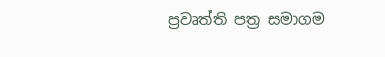ප්‍රවෘත්ති පත්‍ර සමාගම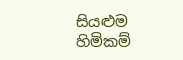සියළුම හිමිකම්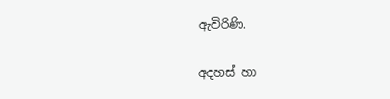ඇවිරිණි.

අදහස් හා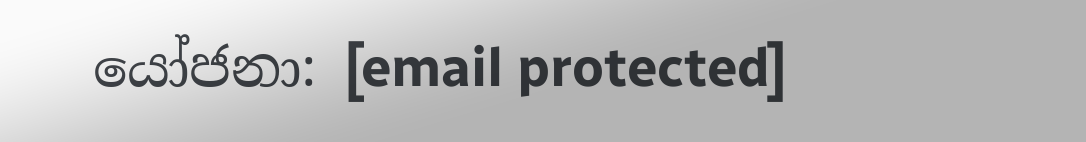යෝජනා: [email protected]